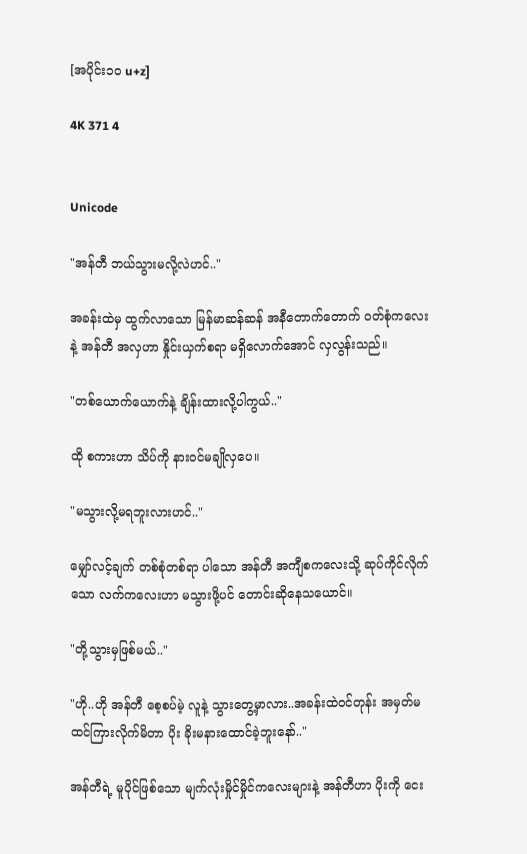[အပိုင်း၁၀ u+z]

4K 371 4


Unicode

"အန်တီ ဘယ်သွားမလို့လဲဟင်.."

အခန်းထဲမှ ထွက်လာသော မြန်မာဆန်ဆန် အနီတောက်တောက် ဝတ်စုံကလေးနဲ့ အန်တီ အလှဟာ နှိုင်းယှက်စရာ မရှိလောက်အောင် လှလွန်းသည်။

"တစ်ယောက်ယောက်နဲ့ ချိန်းထားလို့ပါကွယ်.."

ထို စကားဟာ သိပ်ကို နားဝင်မချိုလှပေ။

"မသွားလို့မရဘူးလားဟင်.."

မျှော်လင့်ချက် တစ်စုံတစ်ရာ ပါသော အန်တီ အကျီစကလေးသို့ ဆုပ်ကိုင်လိုက်သော လက်ကလေးဟာ မသွားဖို့ပင် တောင်းဆိုနေသယောင်။

"တို့သွားမှဖြစ်မယ်.."

"ဟို..ဟို အန်တီ စေ့စပ်မဲ့ လူနဲ့ သွားတွေ့မှာလား..အခန်းထဲဝင်တုန်း အမှတ်မထင်ကြားလိုက်မိတာ ပိုး ခိုးမနားထောင်ခဲ့ဘူးနော်.."

အန်တီရဲ့ မူပိုင်ဖြစ်သော မျက်လုံးမှိုင်မှိုင်ကလေးများနဲ့ အန်တီဟာ ပိုးကို ငေး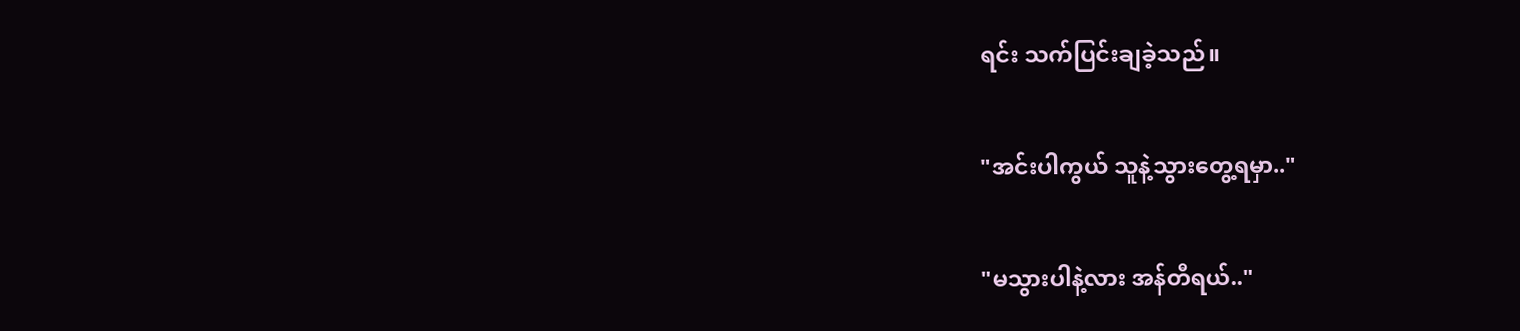ရင်း သက်ပြင်းချခဲ့သည်။

"အင်းပါကွယ် သူနဲ့သွားတွေ့ရမှာ.."

"မသွားပါနဲ့လား အန်တီရယ်.."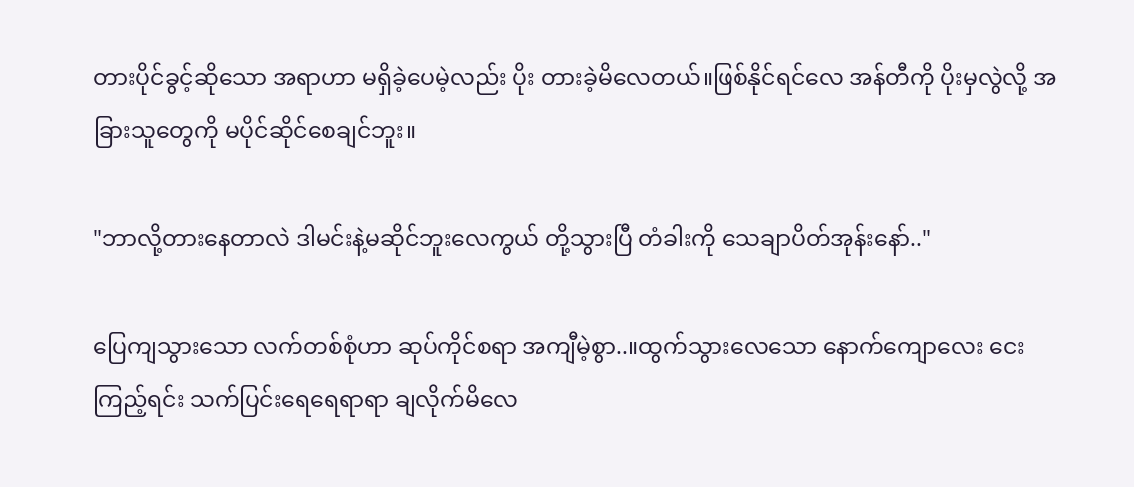တားပိုင်ခွင့်ဆိုသော အရာဟာ မရှိခဲ့ပေမဲ့လည်း ပိုး တားခဲ့မိလေတယ်။ဖြစ်နိုင်ရင်လေ အန်တီကို ပိုးမှလွဲလို့ အခြားသူတွေကို မပိုင်ဆိုင်စေချင်ဘူး။

"ဘာလို့တားနေတာလဲ ဒါမင်းနဲ့မဆိုင်ဘူးလေကွယ် တို့သွားပြီ တံခါးကို သေချာပိတ်အုန်းနော်.."

ပြေကျသွားသော လက်တစ်စုံဟာ ဆုပ်ကိုင်စရာ အကျီမဲ့စွာ..။ထွက်သွားလေသော နောက်ကျောလေး ငေးကြည့်ရင်း သက်ပြင်းရေရေရာရာ ချလိုက်မိလေ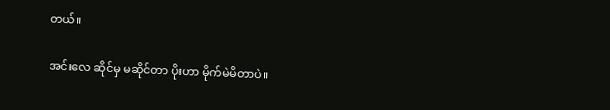တယ်။

အင်းလေ ဆိုင်မှ မဆိုင်တာ ပိုးဟာ မိုက်မဲမိတာပဲ။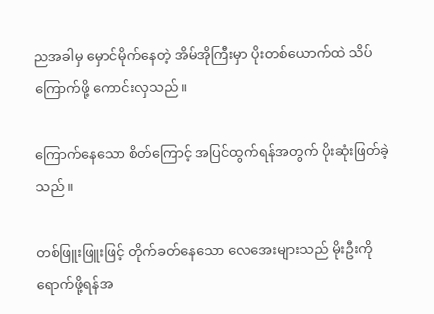ညအခါမှ မှောင်မိုက်နေတဲ့ အိမ်အိုကြီးမှာ ပိုးတစ်ယောက်ထဲ သိပ်ကြောက်ဖို့ ကောင်းလှသည်။

ကြောက်နေသော စိတ်ကြောင့် အပြင်ထွက်ရန်အတွက် ပိုးဆုံးဖြတ်ခဲ့သည်။

တစ်ဖြူးဖြူးဖြင့် တိုက်ခတ်နေသော လေအေးများသည် မိုးဦးကို ရောက်ဖို့ရန်အ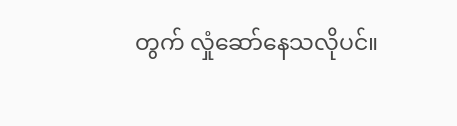တွက် လှုံဆော်နေသလိုပင်။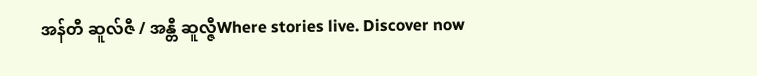အန်တီ ဆူလ်ဇီ / အန္တီ ဆူလ္ဇီWhere stories live. Discover now